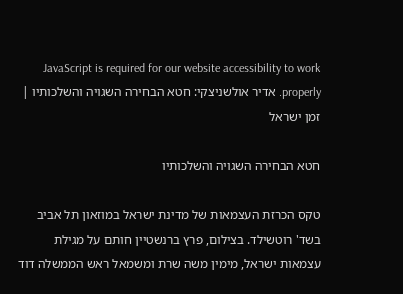JavaScript is required for our website accessibility to work properly. אדיר אולשניצקי: חטא הבחירה השגויה והשלכותיו | זמן ישראל

חטא הבחירה השגויה והשלכותיו

טקס הכרזת העצמאות של מדינת ישראל במוזאון תל אביב בשד' רוטשילד. בצילום, פרץ ברנשטיין חותם על מגילת עצמאות ישראל, מימין משה שרת ומשמאל ראש הממשלה דוד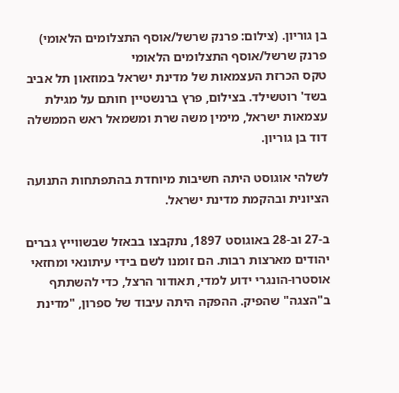בן גוריון. (צילום: פרנק שרשל/אוסף התצלומים הלאומי)
פרנק שרשל/אוסף התצלומים הלאומי
טקס הכרזת העצמאות של מדינת ישראל במוזאון תל אביב בשד' רוטשילד. בצילום, פרץ ברנשטיין חותם על מגילת עצמאות ישראל, מימין משה שרת ומשמאל ראש הממשלה דוד בן גוריון.

לשלהי אוגוסט היתה חשיבות מיוחדת בהתפתחות התנועה הציונית ובהקמת מדינת ישראל.

ב-27 וב-28 באוגוסט 1897, נתקבצו בבאזל שבשווייץ גברים יהודים מארצות רבות. הם זומנו לשם בידי עיתונאי ומחזאי אוסטרו-הונגרי ידוע למדי, תאודור הרצל, כדי להשתתף ב"הצגה" שהפיק. ההפקה היתה עיבוד של ספרון, "מדינת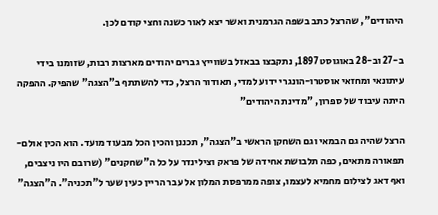היהודים", שהרצל כתב בשפה הגרמנית ואשר יצא לאור כשנה וחצי קודם לכן.

ב-27 וב-28 באוגוסט 1897, נתקבצו בבאזל בשווייץ גברים יהודים מארצות רבות, שזומנו בידי עיתונאי ומחזאי אוסטרו-הונגרי ידוע למדי, תאודור הרצל, כדי להשתתף ב"הצגה" שהפיק. ההפקה היתה עיבוד של ספרון, "מדינת היהודים"

הרצל שהיה גם הבמאי וגם השחקן הראשי ב"הצגה", תכננן והכין הכל מבעוד מועד. הוא הכין אולם-תפאורה מתאים, כפה תלבושת אחידה של פראק וצילינדר על כל ה"שחקנים" (שרובם היו ניצבים, ואף דאג לצילום מחמיא לעצמו, צופה ממרפסת המלון אל עבר הריין כעין שער ל"תכניה". ה"הצגה"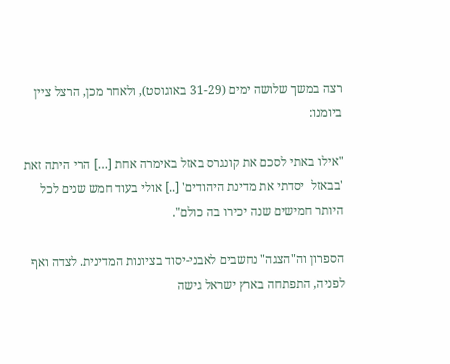רצה במשך שלושה ימים (31-29 באוגוסט), ולאחר מכן, הרצל ציין ביומנו:

"אילו באתי לסכם את קונגרס באזל באימרה אחת […] הרי היתה זאת 'בבאזל  יסדתי את מדינת היהודים' [..] אולי בעוד חמש שנים לכל היותר חמישים שנה יכירו בה כולם".

הספרון וה"הצגה" נחשבים לאבני-יסוד בציונות המדינית. לצדה ואף לפניה, התפתחה בארץ ישראל גישה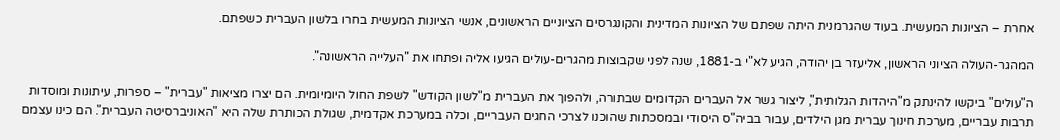אחרת – הציונות המעשית. בעוד שהגרמנית היתה שפתם של הציונות המדינית והקונגרסים הציוניים הראשונים, אנשי הציונות המעשית בחרו בלשון העברית כשפתם.

המהגר-העולה הציוני הראשון, אליעזר בן יהודה, הגיע לא"י ב-1881, שנה לפני שקבוצות מהגרים-עולים הגיעו אליה ופתחו את "העלייה הראשונה".

ה"עולים" ביקשו להינתק מ"היהדות הגלותית", ליצור גשר אל העברים הקדומים שבתורה, ולהפוך את העברית מ"לשון הקודש" לשפת החול היומיומית. הם יצרו מציאות "עברית" – ספרות, עיתונות ומוסדות תרבות עבריים, מערכת חינוך עברית מגן הילדים, עבור בביה"ס היסודי ובמסכתות שהוכנו לצרכי החגים העבריים, וכלה במערכת אקדמית, שגולת הכותרת שלה היא "האוניברסיטה העברית". הם כינו עצמם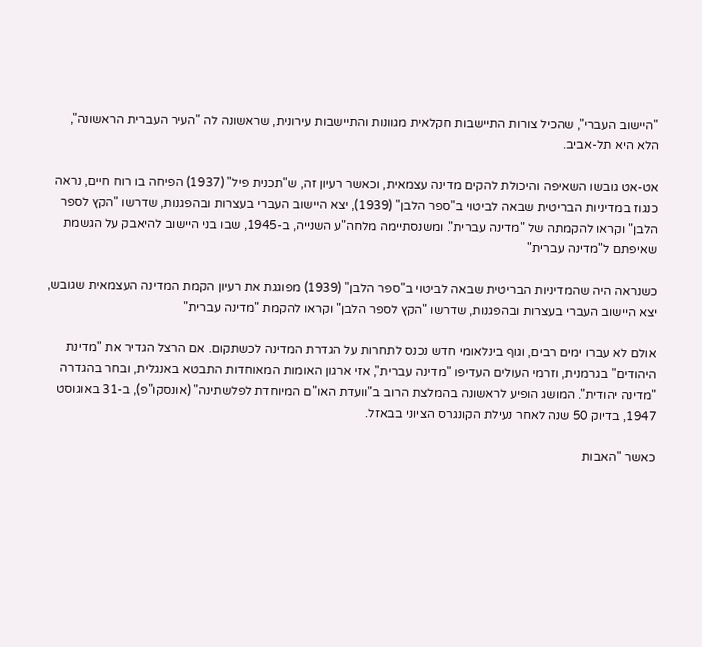"היישוב העברי", שהכיל צורות התיישבות חקלאית מגוונות והתיישבות עירונית, שראשונה לה "העיר העברית הראשונה", הלא היא תל-אביב.

אט-אט גובשו השאיפה והיכולת להקים מדינה עצמאית, וכאשר רעיון זה, ש"תכנית פיל" (1937) הפיחה בו רוח חיים, נראה כנגוז במדיניות הבריטית שבאה לביטוי ב"ספר הלבן" (1939), יצא היישוב העברי בעצרות ובהפגנות, שדרשו "הקץ לספר הלבן" וקראו להקמתה של "מדינה עברית". ומשנסתיימה מלחה"ע השנייה, ב-1945, שבו בני היישוב להיאבק על הגשמת שאיפתם ל"מדינה עברית"

כשנראה היה שהמדיניות הבריטית שבאה לביטוי ב"ספר הלבן" (1939) מפוגגת את רעיון הקמת המדינה העצמאית שגובש, יצא היישוב העברי בעצרות ובהפגנות, שדרשו "הקץ לספר הלבן" וקראו להקמת "מדינה עברית"

אולם לא עברו ימים רבים, וגוף בינלאומי חדש נכנס לתחרות על הגדרת המדינה לכשתקום. אם הרצל הגדיר את "מדינת היהודים" בגרמנית, וזרמי העולים העדיפו "מדינה עברית", אזי ארגון האומות המאוחדות התבטא באנגלית, ובחר בהגדרה "מדינה יהודית". המושג הופיע לראשונה בהמלצת הרוב ב"וועדת האו"ם המיוחדת לפלשתינה" (אונסקו"פ), ב-31 באוגוסט 1947, בדיוק 50 שנה לאחר נעילת הקונגרס הציוני בבאזל.

כאשר "האבות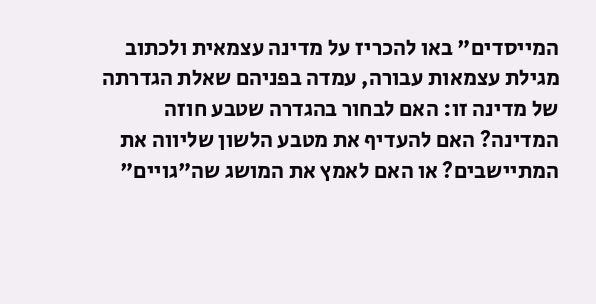המייסדים" באו להכריז על מדינה עצמאית ולכתוב מגילת עצמאות עבורה, עמדה בפניהם שאלת הגדרתה של מדינה זו: האם לבחור בהגדרה שטבע חוזה המדינה? האם להעדיף את מטבע הלשון שליווה את המתיישבים? או האם לאמץ את המושג שה"גויים"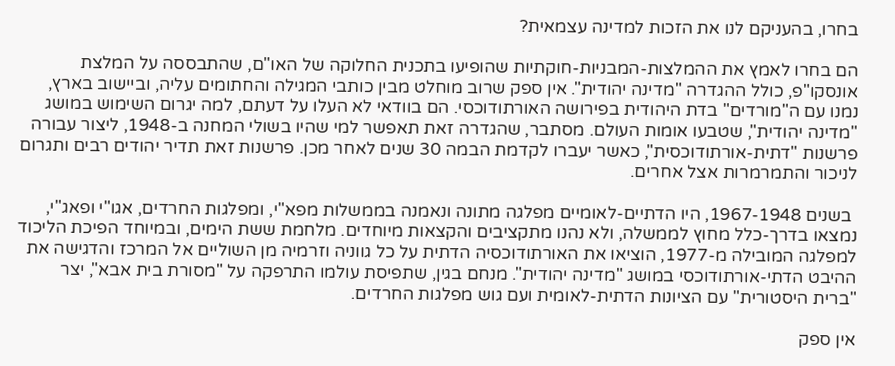בחרו, בהעניקם לנו את הזכות למדינה עצמאית?

הם בחרו לאמץ את ההמלצות-המבניות-חוקתיות שהופיעו בתכנית החלוקה של האו"ם, שהתבססה על המלצת אונסקו"פ, כולל ההגדרה "מדינה יהודית". אין ספק שרוב מוחלט מבין כותבי המגילה והחתומים עליה, וביישוב בארץ, נמנו עם ה"מורדים" בדת היהודית בפירושה האורתודוכסי. הם בוודאי לא העלו על דעתם, למה יגרום השימוש במושג "מדינה יהודית", שטבעו אומות העולם. מסתבר, שהגדרה זאת תאפשר למי שהיו בשולי המחנה ב-1948, ליצור עבורה פרשנות "דתית-אורתודוכסית", כאשר יעברו לקדמת הבמה 30 שנים לאחר מכן. פרשנות זאת תדיר יהודים רבים ותגרום לניכור והתמרמרות אצל אחרים.

 בשנים 1967-1948, היו הדתיים-לאומיים מפלגה מתונה ונאמנה בממשלות מפא"י, ומפלגות החרדים, אגו"י ופאג"י, נמצאו בדרך-כלל מחוץ לממשלה, ולא נהנו מתקציבים והקצאות מיוחדים. מלחמת ששת הימים, ובמיוחד הפיכת הליכוד למפלגה המובילה מ-1977, הוציאו את האורתודוכסיה הדתית על כל גווניה וזרמיה מן השוליים אל המרכז והדגישה את ההיבט הדתי-אורתודוכסי במושג "מדינה יהודית". מנחם בגין, שתפיסת עולמו התרפקה על "מסורת בית אבא", יצר "ברית היסטורית" עם הציונות הדתית-לאומית ועם גוש מפלגות החרדים.

אין ספק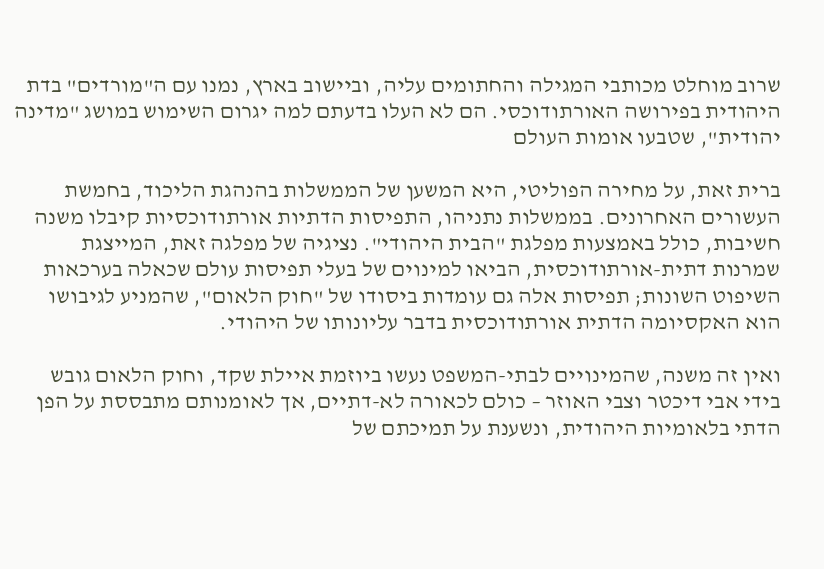שרוב מוחלט מכותבי המגילה והחתומים עליה, וביישוב בארץ, נמנו עם ה"מורדים" בדת היהודית בפירושה האורתודוכסי. הם לא העלו בדעתם למה יגרום השימוש במושג "מדינה יהודית", שטבעו אומות העולם

ברית זאת, על מחירה הפוליטי, היא המשען של הממשלות בהנהגת הליכוד, בחמשת העשורים האחרונים. בממשלות נתניהו, התפיסות הדתיות אורתודוכסיות קיבלו משנה חשיבות, כולל באמצעות מפלגת "הבית היהודי". נציגיה של מפלגה זאת, המייצגת שמרנות דתית-אורתודוכסית, הביאו למינוים של בעלי תפיסות עולם שכאלה בערכאות השיפוט השונות; תפיסות אלה גם עומדות ביסודו של "חוק הלאום", שהמניע לגיבושו הוא האקסיומה הדתית אורתודוכסית בדבר עליונותו של היהודי.

ואין זה משנה, שהמינויים לבתי-המשפט נעשו ביוזמת איילת שקד, וחוק הלאום גובש בידי אבי דיכטר וצבי האוזר – כולם לכאורה לא-דתיים, אך לאומנותם מתבססת על הפן הדתי בלאומיות היהודית, ונשענת על תמיכתם של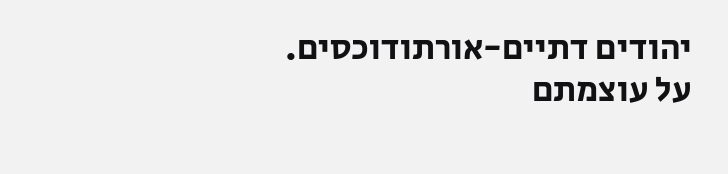יהודים דתיים-אורתודוכסים. על עוצמתם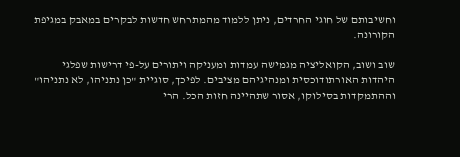וחשיבותם של חוגי החרדים, ניתן ללמוד מהמתרחש חדשות לבקרים במאבק במגיפת הקורונה.

שוב ושוב, הקואליציה מגמישה עמדות ומעניקה ויתורים על-פי דרישות שפלגי היהדות האורתודוכסית ומנהיגיהם מציבים. לפיכך, סוגיית "כן נתניהו, לא נתניהו" וההתמקדות בסילוקו, אסור שתהיינה חזות הכל. הרי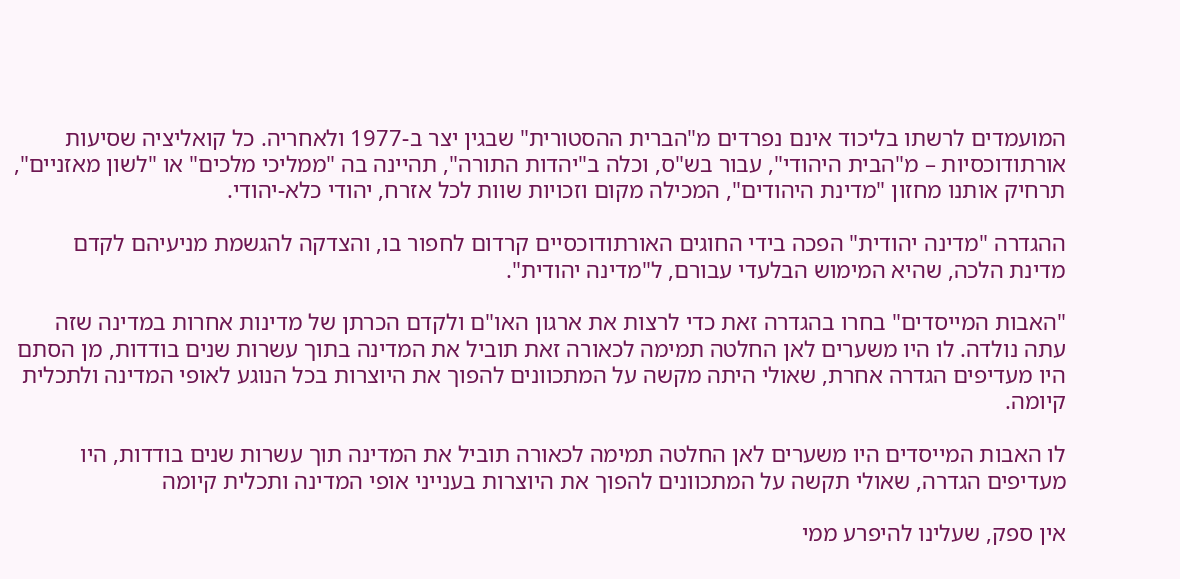המועמדים לרשתו בליכוד אינם נפרדים מ"הברית ההסטורית" שבגין יצר ב-1977 ולאחריה. כל קואליציה שסיעות אורתודוכסיות – מ"הבית היהודי", עבור בש"ס, וכלה ב"יהדות התורה", תהיינה בה "ממליכי מלכים" או "לשון מאזניים", תרחיק אותנו מחזון "מדינת היהודים", המכילה מקום וזכויות שוות לכל אזרח, יהודי כלא-יהודי.

ההגדרה "מדינה יהודית" הפכה בידי החוגים האורתודוכסיים קרדום לחפור בו, והצדקה להגשמת מניעיהם לקדם מדינת הלכה, שהיא המימוש הבלעדי עבורם, ל"מדינה יהודית".

"האבות המייסדים" בחרו בהגדרה זאת כדי לרצות את ארגון האו"ם ולקדם הכרתן של מדינות אחרות במדינה שזה עתה נולדה. לו היו משערים לאן החלטה תמימה לכאורה זאת תוביל את המדינה בתוך עשרות שנים בודדות, מן הסתם היו מעדיפים הגדרה אחרת, שאולי היתה מקשה על המתכוונים להפוך את היוצרות בכל הנוגע לאופי המדינה ולתכלית קיומה.

לו האבות המייסדים היו משערים לאן החלטה תמימה לכאורה תוביל את המדינה תוך עשרות שנים בודדות, היו מעדיפים הגדרה, שאולי תקשה על המתכוונים להפוך את היוצרות בענייני אופי המדינה ותכלית קיומה

אין ספק, שעלינו להיפרע ממי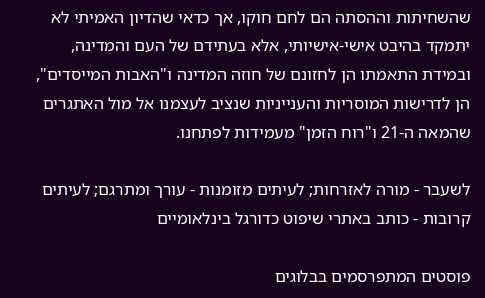שהשחיתות וההסתה הם לחם חוקו, אך כדאי שהדיון האמיתי לא יתמקד בהיבט אישי-אישיותי, אלא בעתידם של העם והמדינה, ובמידת התאמתו הן לחזונם של חוזה המדינה ו"האבות המייסדים", הן לדרישות המוסריות והענייניות שנציב לעצמנו אל מול האתגרים שהמאה ה-21 ו"רוח הזמן" מעמידות לפתחנו.

לשעבר - מורה לאזרחות; לעיתים מזומנות - עורך ומתרגם; לעיתים קרובות - כותב באתרי שיפוט כדורגל בינלאומיים

פוסטים המתפרסמים בבלוגים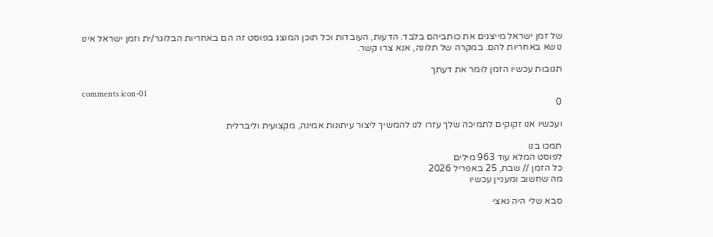של זמן ישראל מייצגים את כותביהם בלבד. הדעות, העובדות וכל תוכן המוצג בפוסט זה הם באחריות הבלוגר/ית וזמן ישראל אינו נושא באחריות להם. במקרה של תלונה, אנא צרו קשר.

תגובות עכשיו הזמן לומר את דעתך

comments icon-01
0

ועכשיו אנו זקוקים לתמיכה שלך עזרו לנו להמשיך ליצור עיתונות אמינה, מקצועית וליברלית

תמכו בנו
לפוסט המלא עוד 963 מילים
כל הזמן // שבת, 25 באפריל 2026
מה שחשוב ומעניין עכשיו

סבא שלי היה נאצי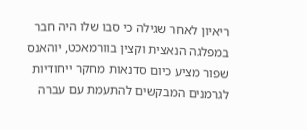ריאיון לאחר שגילה כי סבו שלו היה חבר במפלגה הנאצית וקצין בוורמאכט, יוהאנס שפור מציע כיום סדנאות מחקר ייחודיות לגרמנים המבקשים להתעמת עם עברה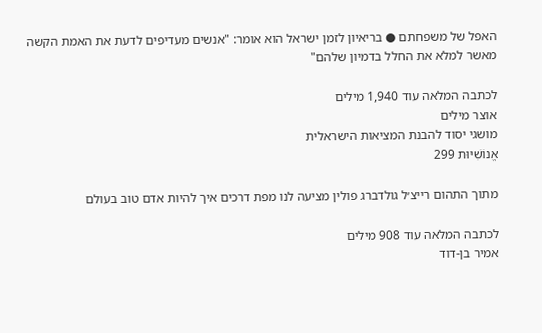האפל של משפחתם ● בריאיון לזמן ישראל הוא אומר: "אנשים מעדיפים לדעת את האמת הקשה מאשר למלא את החלל בדמיון שלהם"

לכתבה המלאה עוד 1,940 מילים
אוצר מילים
מושגי יסוד להבנת המציאות הישראלית
אֱנוֹשִׁיּוּת 299

מתוך התהום רייצ׳ל גולדברג פולין מציעה לנו מפת דרכים איך להיות אדם טוב בעולם

לכתבה המלאה עוד 908 מילים
אמיר בן-דוד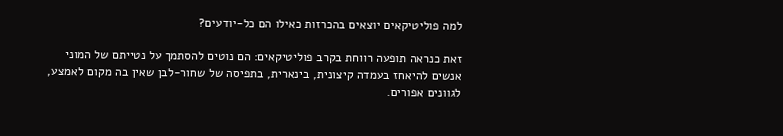למה פוליטיקאים יוצאים בהכרזות כאילו הם כל-יודעים?

זאת כנראה תופעה רווחת בקרב פוליטיקאים: הם נוטים להסתמך על נטייתם של המוני אנשים להיאחז בעמדה קיצונית, בינארית, בתפיסה של שחור-לבן שאין בה מקום לאמצע, לגוונים אפורים.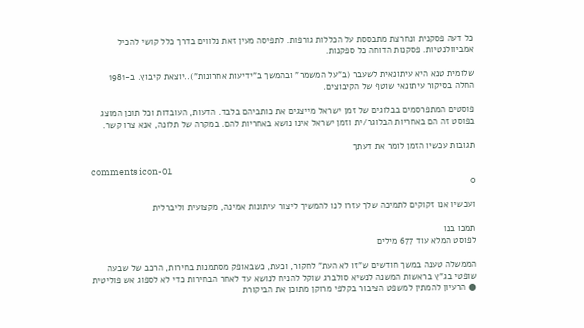כל דעה פסקנית ונחרצת מתבססת על הכללות גורפות. לתפיסה מעין זאת נלווים בדרך כלל קושי להכיל אמביוולנטיות. פסקנות הדוחה כל ספקנות.

שלומית טנא היא עיתונאית לשעבר (ב"על המשמר" ובהמשך ב"ידיעות אחרונות")..יוצאת קיבוץ. ב-1981 החלה בסיקור עיתונאי שוטף של הקיבוצים.

פוסטים המתפרסמים בבלוגים של זמן ישראל מייצגים את כותביהם בלבד. הדעות, העובדות וכל תוכן המוצג בפוסט זה הם באחריות הבלוגר/ית וזמן ישראל אינו נושא באחריות להם. במקרה של תלונה, אנא צרו קשר.

תגובות עכשיו הזמן לומר את דעתך

comments icon-01
0

ועכשיו אנו זקוקים לתמיכה שלך עזרו לנו להמשיך ליצור עיתונות אמינה, מקצועית וליברלית

תמכו בנו
לפוסט המלא עוד 677 מילים

הממשלה טענה במשך חודשים ש"זו לא העת" לחקור, וכעת, כשבאופק מסתמנות בחירות, הרכב של שבעה שופטי בג"ץ בראשות המשנה לנשיא סולברג שוקל להניח לנושא עד לאחר הבחירות כדי לא לספוג אש פוליטית ● הרעיון להמתין למשפט הציבור בקלפי מרוקן מתוכן את הביקורת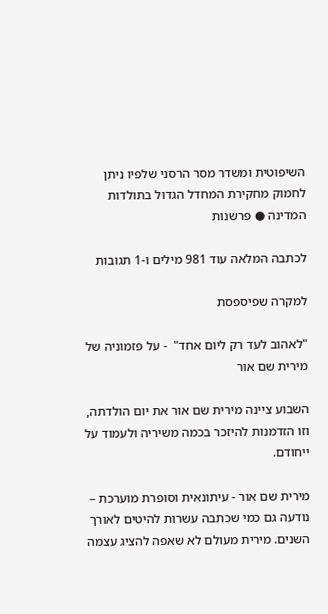השיפוטית ומשדר מסר הרסני שלפיו ניתן לחמוק מחקירת המחדל הגדול בתולדות המדינה ● פרשנות

לכתבה המלאה עוד 981 מילים ו-1 תגובות

למקרה שפיספסת

"לאהוב לעד רק ליום אחד"  - על פזמוניה של מירית שם אור

השבוע ציינה מירית שם אור את יום הולדתה, וזו הזדמנות להיזכר בכמה משיריה ולעמוד על ייחודם.

מירית שם אור - עיתונאית וסופרת מוערכת – נודעה גם כמי שכתבה עשרות להיטים לאורך השנים. מירית מעולם לא שאפה להציג עצמה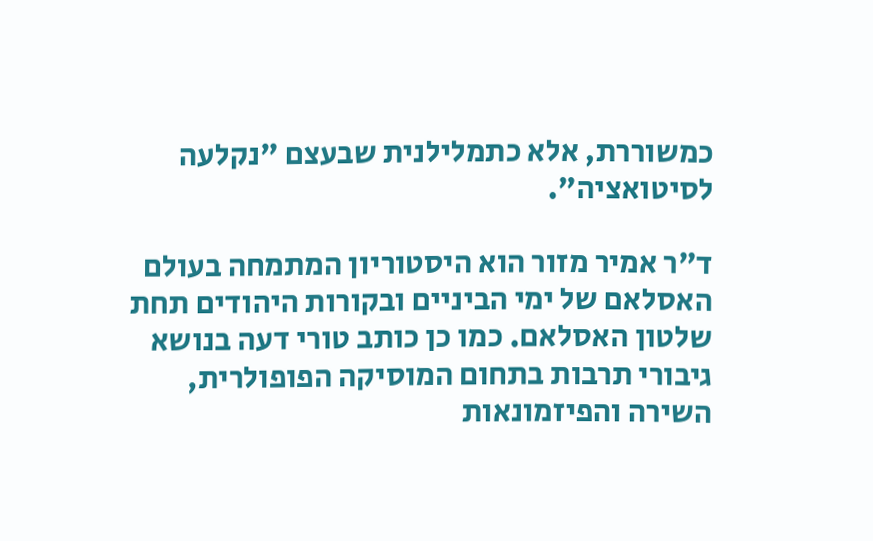כמשוררת, אלא כתמלילנית שבעצם "נקלעה לסיטואציה".

ד"ר אמיר מזור הוא היסטוריון המתמחה בעולם האסלאם של ימי הביניים ובקורות היהודים תחת שלטון האסלאם. כמו כן כותב טורי דעה בנושא גיבורי תרבות בתחום המוסיקה הפופולרית, השירה והפיזמונאות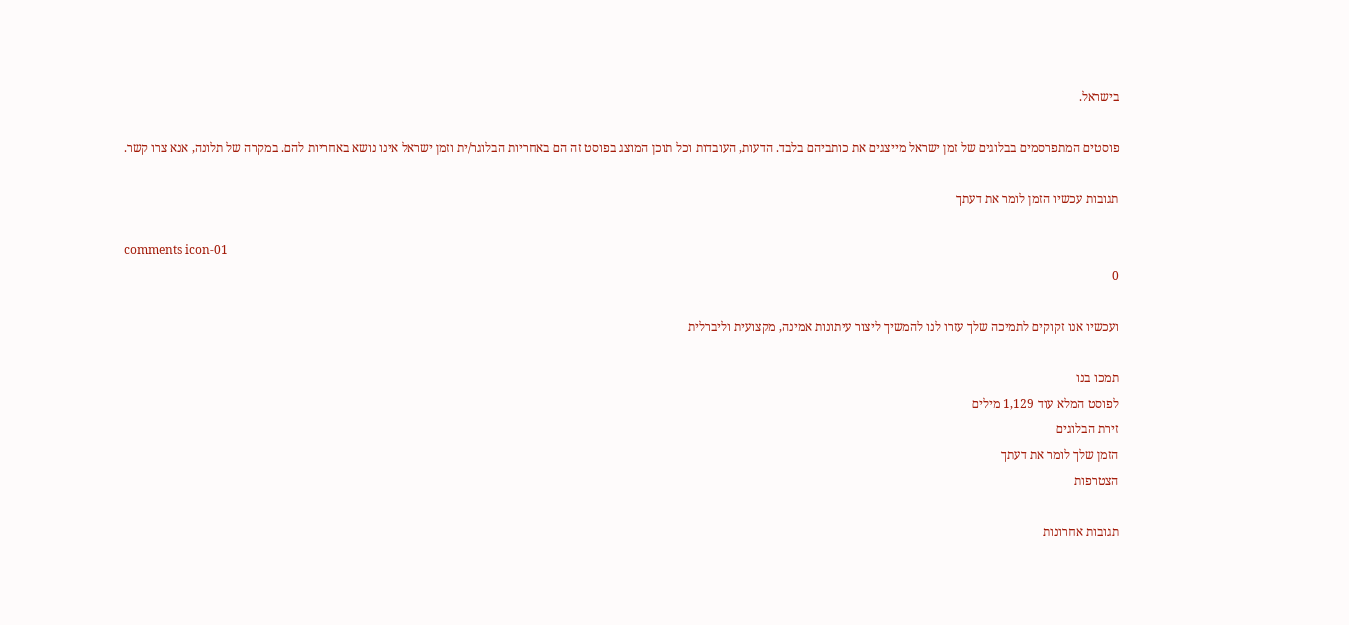בישראל.

פוסטים המתפרסמים בבלוגים של זמן ישראל מייצגים את כותביהם בלבד. הדעות, העובדות וכל תוכן המוצג בפוסט זה הם באחריות הבלוגר/ית וזמן ישראל אינו נושא באחריות להם. במקרה של תלונה, אנא צרו קשר.

תגובות עכשיו הזמן לומר את דעתך

comments icon-01
0

ועכשיו אנו זקוקים לתמיכה שלך עזרו לנו להמשיך ליצור עיתונות אמינה, מקצועית וליברלית

תמכו בנו
לפוסט המלא עוד 1,129 מילים
זירת הבלוגים
הזמן שלך לומר את דעתך
הצטרפות

תגובות אחרונות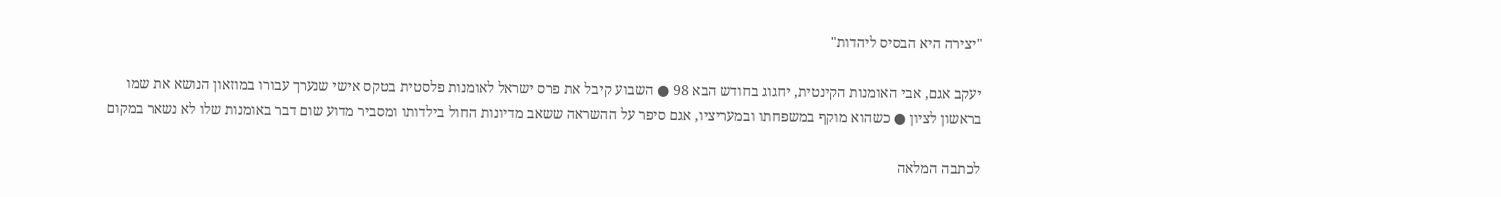"יצירה היא הבסיס ליהדות"

יעקב אגם, אבי האומנות הקינטית, יחגוג בחודש הבא 98 ● השבוע קיבל את פרס ישראל לאומנות פלסטית בטקס אישי שנערך עבורו במוזאון הנושא את שמו בראשון לציון ● כשהוא מוקף במשפחתו ובמעריציו, אגם סיפר על ההשראה ששאב מדיונות החול בילדותו ומסביר מדוע שום דבר באומנות שלו לא נשאר במקום

לכתבה המלאה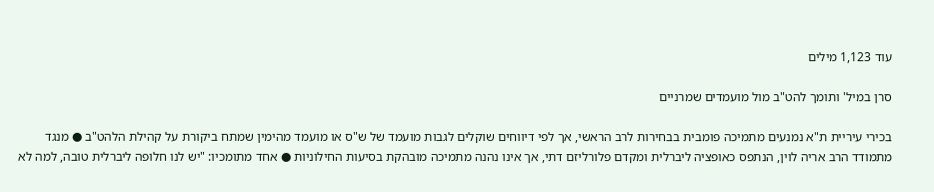עוד 1,123 מילים

סרן במיל' ותומך להט"ב מול מועמדים שמרניים

בכירי עיריית ת"א נמנעים מתמיכה פומבית בבחירות לרב הראשי, אך לפי דיווחים שוקלים לגבות מועמד של ש"ס או מועמד מהימין שמתח ביקורת על קהילת הלהט"ב ● מנגד מתמודד הרב אריה לוין, הנתפס כאופציה ליברלית ומקדם פלורליזם דתי, אך אינו נהנה מתמיכה מובהקת בסיעות החילוניות ● אחד מתומכיו: "יש לנו חלופה ליברלית טובה, למה לא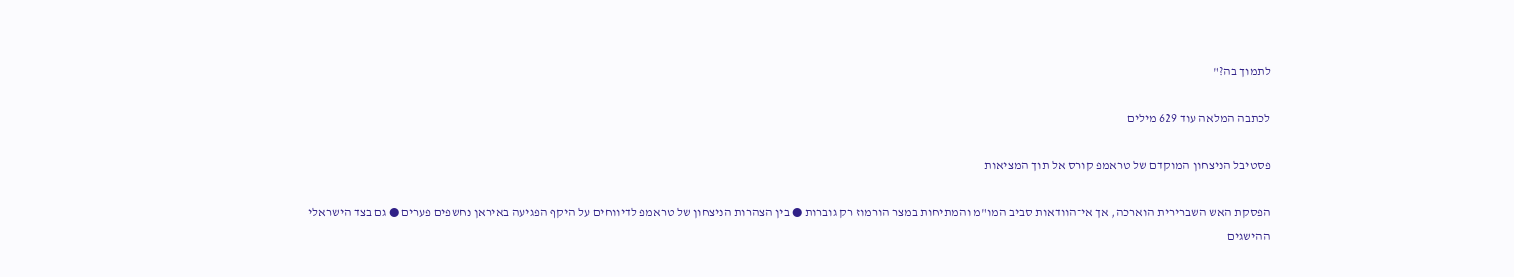לתמוך בה?"

לכתבה המלאה עוד 629 מילים

פסטיבל הניצחון המוקדם של טראמפ קורס אל תוך המציאות

הפסקת האש השברירית הוארכה, אך אי־הוודאות סביב המו"מ והמתיחות במצר הורמוז רק גוברות ● בין הצהרות הניצחון של טראמפ לדיווחים על היקף הפגיעה באיראן נחשפים פערים ● גם בצד הישראלי ההישגים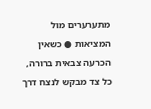מתערערים מול המציאות ● כשאין הכרעה צבאית ברורה, כל צד מבקש לנצח דרך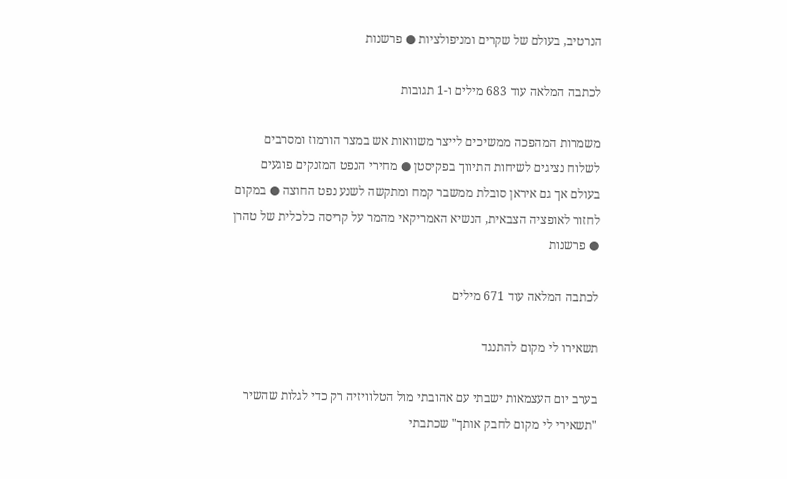הנרטיב, בעולם של שקרים ומניפולציות ● פרשנות

לכתבה המלאה עוד 683 מילים ו-1 תגובות

משמרות המהפכה ממשיכים לייצר משוואות אש במצר הורמוז ומסרבים לשלוח נציגים לשיחות התיווך בפקיסטן ● מחירי הנפט המזנקים פוגעים בעולם אך גם איראן סובלת ממשבר קמח ומתקשה לשנע נפט החוצה ● במקום לחזור לאופציה הצבאית, הנשיא האמריקאי מהמר על קריסה כלכלית של טהרן ● פרשנות

לכתבה המלאה עוד 671 מילים

תשאירו לי מקום להתנגד

בערב יום העצמאות ישבתי עם אהובתי מול הטלוויזיה רק כדי לגלות שהשיר "תשאירי לי מקום לחבק אותך" שכתבתי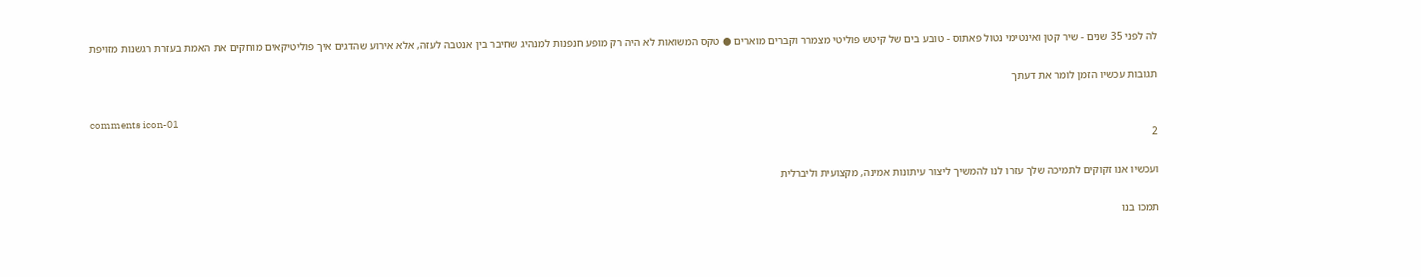לה לפני 35 שנים - שיר קטן ואינטימי נטול פאתוס - טובע בים של קיטש פוליטי מצמרר וקברים מוארים ● טקס המשואות לא היה רק מופע חנפנות למנהיג שחיבר בין אנטבה לעזה, אלא אירוע שהדגים איך פוליטיקאים מוחקים את האמת בעזרת רגשנות מזויפת

תגובות עכשיו הזמן לומר את דעתך

comments icon-01
2

ועכשיו אנו זקוקים לתמיכה שלך עזרו לנו להמשיך ליצור עיתונות אמינה, מקצועית וליברלית

תמכו בנו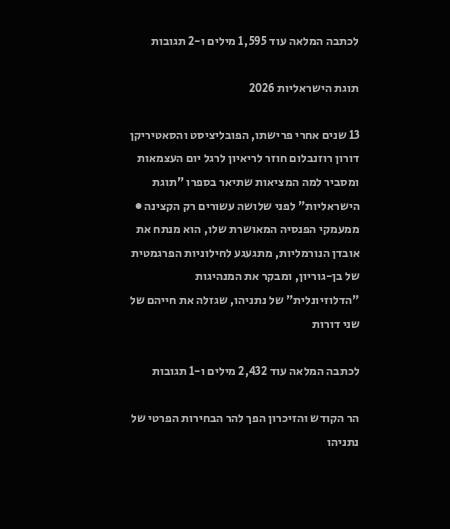לכתבה המלאה עוד 1,595 מילים ו-2 תגובות

תוגת הישראליות 2026

13 שנים אחרי פרישתו, הפובליציסט והסאטיריקן דורון רוזנבלום חוזר לריאיון לרגל יום העצמאות ומסביר למה המציאות שתיאר בספרו "תוגת הישראליות" לפני שלושה עשורים רק הקצינה ● ממעמקי הפנסיה המאושרת שלו, הוא מנתח את אובדן הנורמליות, מתגעגע לחילוניות הפרגמטית של בן-גוריון, ומבקר את המנהיגות "הדלוזיונלית" של נתניהו, שגזלה את חייהם של שני דורות

לכתבה המלאה עוד 2,432 מילים ו-1 תגובות

הר הקודש והזיכרון הפך להר הבחירות הפרטי של נתניהו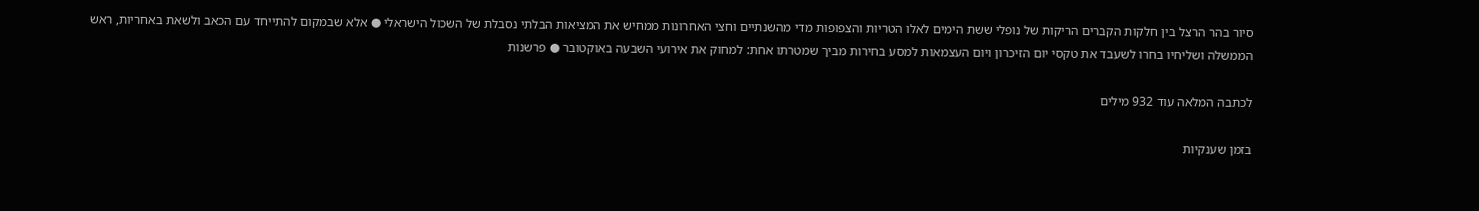סיור בהר הרצל בין חלקות הקברים הריקות של נופלי ששת הימים לאלו הטריות והצפופות מדי מהשנתיים וחצי האחרונות ממחיש את המציאות הבלתי נסבלת של השכול הישראלי ● אלא שבמקום להתייחד עם הכאב ולשאת באחריות, ראש הממשלה ושליחיו בחרו לשעבד את טקסי יום הזיכרון ויום העצמאות למסע בחירות מביך שמטרתו אחת: למחוק את אירועי השבעה באוקטובר ● פרשנות

לכתבה המלאה עוד 932 מילים

בזמן שענקיות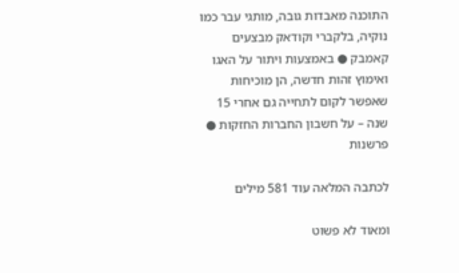התוכנה מאבדות גובה, מותגי עבר כמו נוקיה, בלקברי וקודאק מבצעים קאמבק ● באמצעות ויתור על האגו ואימוץ זהות חדשה, הן מוכיחות שאפשר לקום לתחייה גם אחרי 15 שנה – על חשבון החברות החזקות ● פרשנות

לכתבה המלאה עוד 581 מילים

ומאוד לא פשוט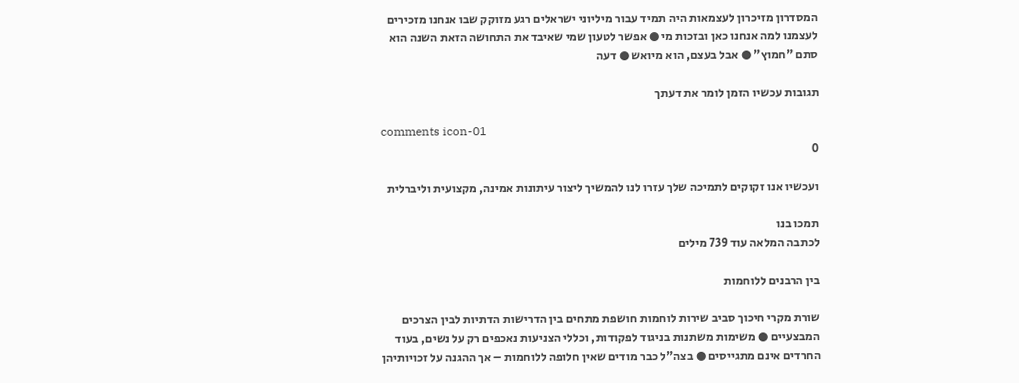המסדרון מזיכרון לעצמאות היה תמיד עבור מיליוני ישראלים רגע מזוקק שבו אנחנו מזכירים לעצמנו למה אנחנו כאן ובזכות מי ● אפשר לטעון שמי שאיבד את התחושה הזאת השנה הוא סתם "חמוץ" ● אבל בעצם, הוא מיואש ● דעה

תגובות עכשיו הזמן לומר את דעתך

comments icon-01
0

ועכשיו אנו זקוקים לתמיכה שלך עזרו לנו להמשיך ליצור עיתונות אמינה, מקצועית וליברלית

תמכו בנו
לכתבה המלאה עוד 739 מילים

בין הרבנים ללוחמות

שורת מקרי חיכוך סביב שירות לוחמות חושפת מתחים בין הדרישות הדתיות לבין הצרכים המבצעיים ● משימות משתנות בניגוד לפקודות, וכללי הצניעות נאכפים רק על נשים, בעוד החרדים אינם מתגייסים ● בצה"ל כבר מודים שאין חלופה ללוחמות – אך ההגנה על זכויותיהן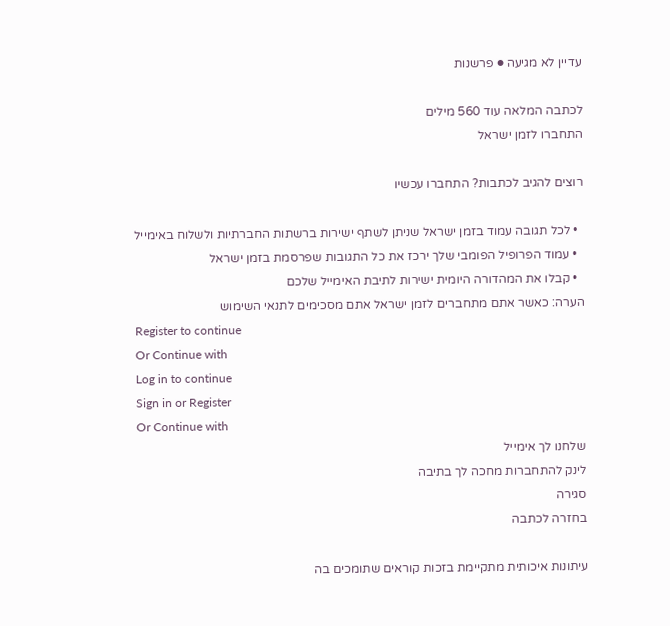עדיין לא מגיעה ● פרשנות

לכתבה המלאה עוד 560 מילים
התחברו לזמן ישראל

רוצים להגיב לכתבות? התחברו עכשיו

  • לכל תגובה עמוד בזמן ישראל שניתן לשתף ישירות ברשתות החברתיות ולשלוח באימייל
  • עמוד הפרופיל הפומבי שלך ירכז את כל התגובות שפרסמת בזמן ישראל
  • קבלו את המהדורה היומית ישירות לתיבת האימייל שלכם
הערה: כאשר אתם מתחברים לזמן ישראל אתם מסכימים לתנאי השימוש
Register to continue
Or Continue with
Log in to continue
Sign in or Register
Or Continue with
שלחנו לך אימייל
לינק להתחברות מחכה לך בתיבה
סגירה
בחזרה לכתבה

עיתונות איכותית מתקיימת בזכות קוראים שתומכים בה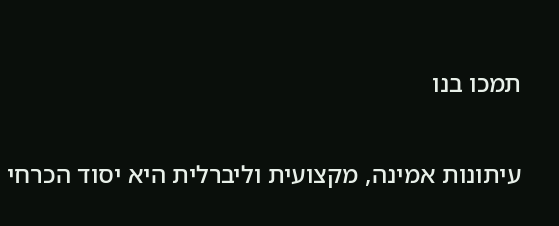תמכו בנו

עיתונות אמינה, מקצועית וליברלית היא יסוד הכרחי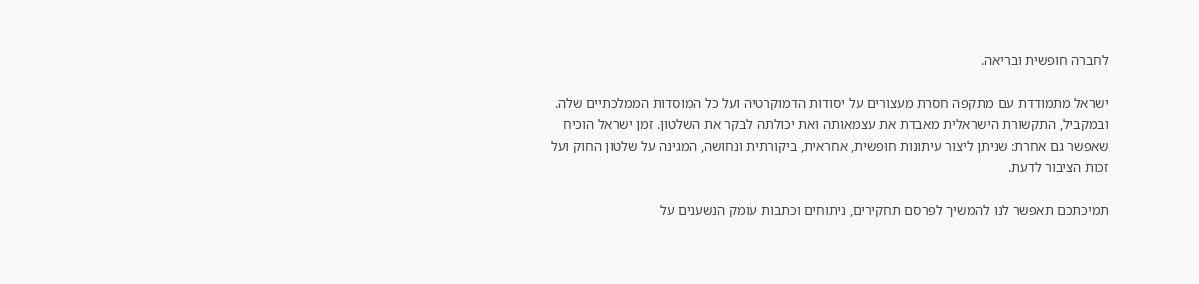לחברה חופשית ובריאה.

ישראל מתמודדת עם מתקפה חסרת מעצורים על יסודות הדמוקרטיה ועל כל המוסדות הממלכתיים שלה. ובמקביל, התקשורת הישראלית מאבדת את עצמאותה ואת יכולתה לבקר את השלטון. זמן ישראל הוכיח שאפשר גם אחרת: שניתן ליצור עיתונות חופשית, אחראית, ביקורתית ונחושה, המגינה על שלטון החוק ועל זכות הציבור לדעת.

תמיכתכם תאפשר לנו להמשיך לפרסם תחקירים, ניתוחים וכתבות עומק הנשענים על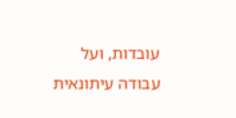עובדות, ועל עבודה עיתונאית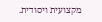מקצועית ויסודית.